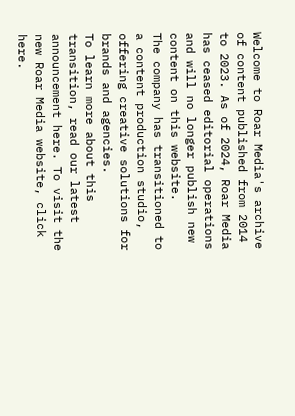Welcome to Roar Media's archive of content published from 2014 to 2023. As of 2024, Roar Media has ceased editorial operations and will no longer publish new content on this website.
The company has transitioned to a content production studio, offering creative solutions for brands and agencies.
To learn more about this transition, read our latest announcement here. To visit the new Roar Media website, click here.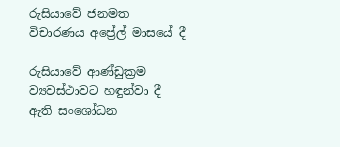රුසියාවේ ජනමත විචාරණය අප්‍රේල් මාසයේ දී

රුසියාවේ ආණ්ඩුක්‍රම ව්‍යවස්ථාවට හඳුන්වා දී ඇති සංශෝධන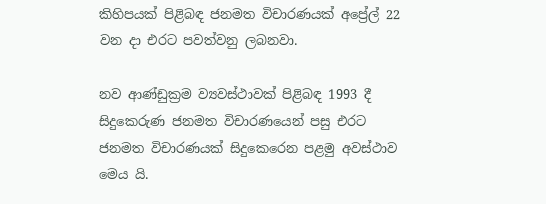කිහිපයක් පිළිබඳ ජනමත විචාරණයක් අප්‍රේල් 22 වන දා එරට පවත්වනු ලබනවා.

නව ආණ්ඩුක්‍රම ව්‍යවස්ථාවක් පිළිබඳ 1993 දී සිදුකෙරුණ ජනමත විචාරණයෙන් පසු එරට ජනමත විචාරණයක් සිදුකෙරෙන පළමු අවස්ථාව මෙය යි.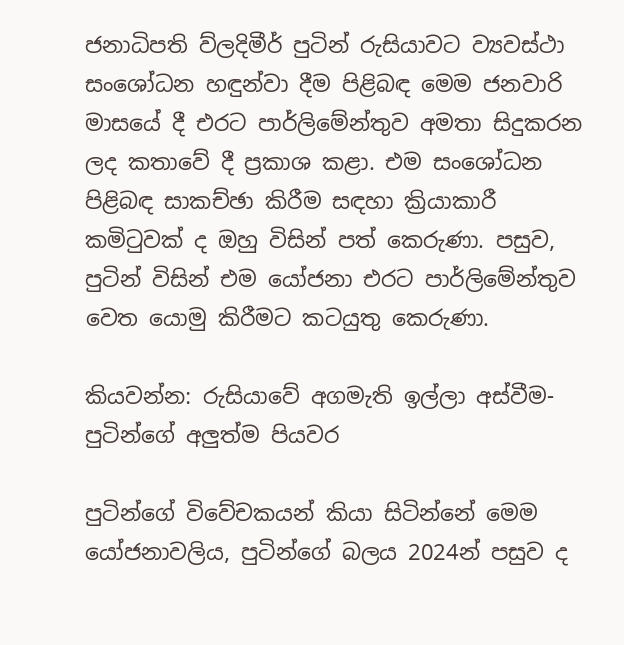ජනාධිපති ව්ලදිමීර් පුටින් රුසියාවට ව්‍යවස්ථා සංශෝධන හඳුන්වා දීම පිළිබඳ මෙම ජනවාරි මාසයේ දී එරට පාර්ලිමේන්තුව අමතා සිදුකරන ලද කතාවේ දී ප්‍රකාශ කළා. එම සංශෝධන පිළිබඳ සාකච්ඡා කිරීම සඳහා ක්‍රියාකාරී කමිටුවක් ද ඔහු විසින් පත් කෙරුණා. පසුව, පුටින් විසින් එම යෝජනා එරට පාර්ලිමේන්තුව වෙත යොමු කිරීමට කටයුතු කෙරුණා.

කියවන්න: රුසියාවේ අගමැති ඉල්ලා අස්වීම- පුටින්ගේ අලුත්ම පියවර

පුටින්ගේ විවේචකයන් කියා සිටින්නේ මෙම යෝජනාවලිය, පුටින්ගේ බලය 2024න් පසුව ද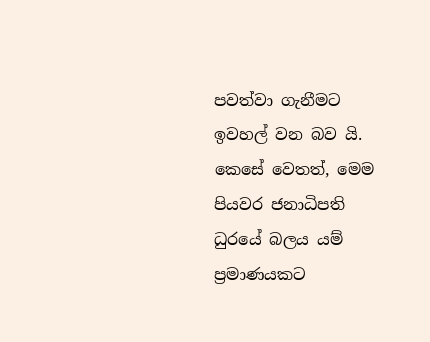පවත්වා ගැනීමට ඉවහල් වන බව යි. කෙසේ වෙතත්, මෙම පියවර ජනාධිපති ධුරයේ බලය යම් ප්‍රමාණයකට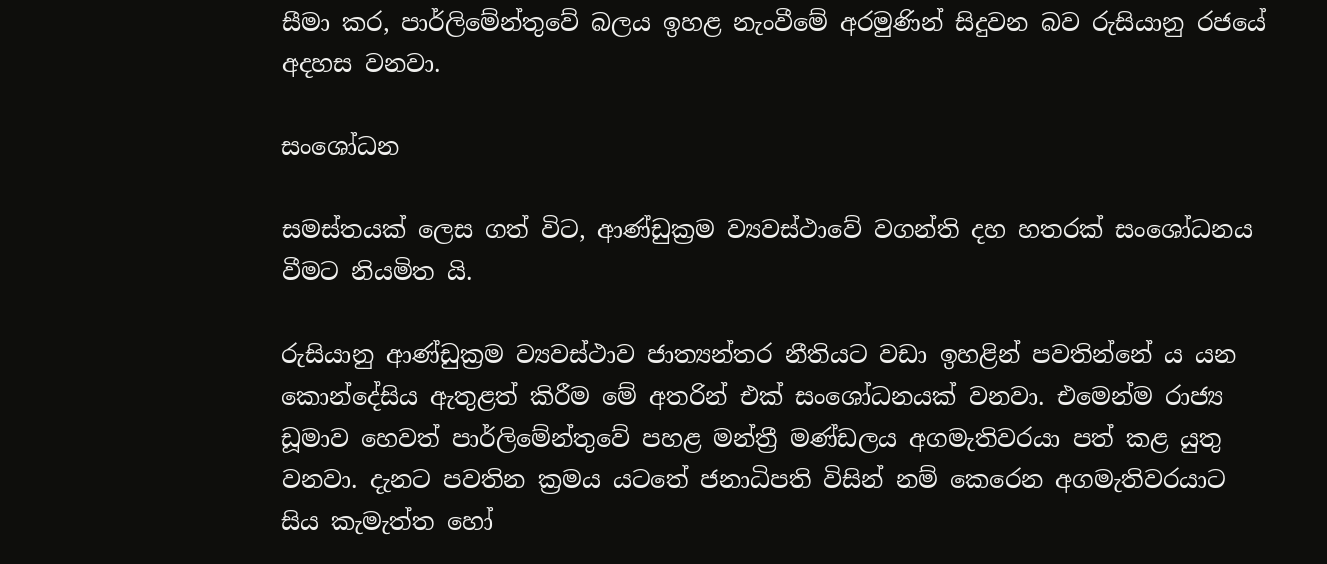සීමා කර, පාර්ලිමේන්තුවේ බලය ඉහළ නැංවීමේ අරමුණින් සිදුවන බව රුසියානු රජයේ අදහස වනවා.

සංශෝධන

සමස්තයක් ලෙස ගත් විට, ආණ්ඩුක්‍රම ව්‍යවස්ථාවේ වගන්ති දහ හතරක් සංශෝධනය වීමට නියමිත යි.

රුසියානු ආණ්ඩුක්‍රම ව්‍යවස්ථාව ජාත්‍යන්තර නීතියට වඩා ඉහළින් පවතින්නේ ය යන කොන්දේසිය ඇතුළත් කිරීම මේ අතරින් එක් සංශෝධනයක් වනවා. එමෙන්ම රාජ්‍ය ඩූමාව හෙවත් පාර්ලිමේන්තුවේ පහළ මන්ත්‍රී මණ්ඩලය අගමැතිවරයා පත් කළ යුතු වනවා. දැනට පවතින ක්‍රමය යටතේ ජනාධිපති විසින් නම් කෙරෙන අගමැතිවරයාට සිය කැමැත්ත හෝ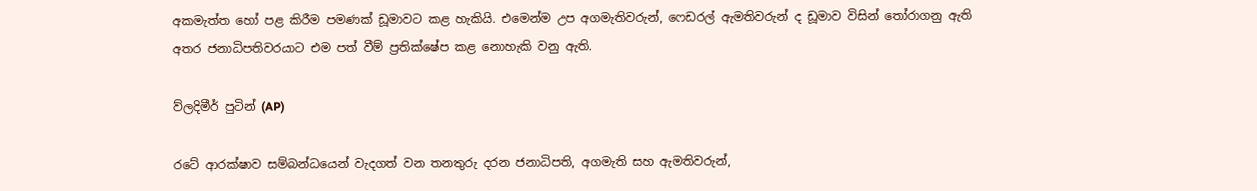අකමැත්ත හෝ පළ කිරීම පමණක් ඩූමාවට කළ හැකියි. එමෙන්ම උප අගමැතිවරුන්, ෆෙඩරල් ඇමතිවරුන් ද ඩූමාව විසින් තෝරාගනු ඇති අතර ජනාධිපතිවරයාට එම පත් වීම් ප්‍රතික්ෂේප කළ නොහැකි වනු ඇති.

ව්ලදිමීර් පුටින් (AP)

රටේ ආරක්ෂාව සම්බන්ධයෙන් වැදගත් වන තනතුරු දරන ජනාධිපති, අගමැති සහ ඇමතිවරුන්,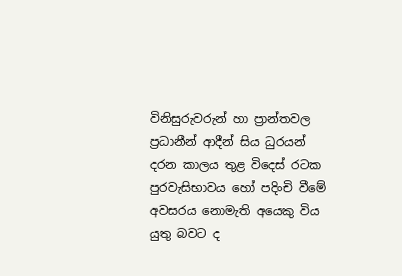විනිසුරුවරුන් හා ප්‍රාන්තවල ප්‍රධානීන් ආදීන් සිය ධුරයන් දරන කාලය තුළ විදෙස් රටක පුරවැසිභාවය හෝ පදිංචි වීමේ අවසරය නොමැති අයෙකු විය යුතු බවට ද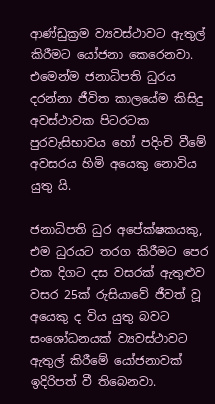ආණ්ඩුක්‍රම ව්‍යවස්ථාවට ඇතුල් කිරීමට යෝජනා කෙරෙනවා. එමෙන්ම ජනාධිපති ධුරය දරන්නා ජීවිත කාලයේම කිසිදු අවස්ථාවක පිටරටක පුරවැසිභාවය හෝ පදිංචි වීමේ අවසරය හිමි අයෙකු නොවිය යුතු යි.

ජනාධිපති ධුර අපේක්ෂකයකු, එම ධුරයට තරග කිරීමට පෙර එක දිගට දස වසරක් ඇතුළුව වසර 25ක් රුසියාවේ ජීවත් වූ අයෙකු ද විය යුතු බවට සංශෝධනයක් ව්‍යවස්ථාවට ඇතුල් කිරීමේ යෝජනාවක් ඉදිරිපත් වී තිබෙනවා.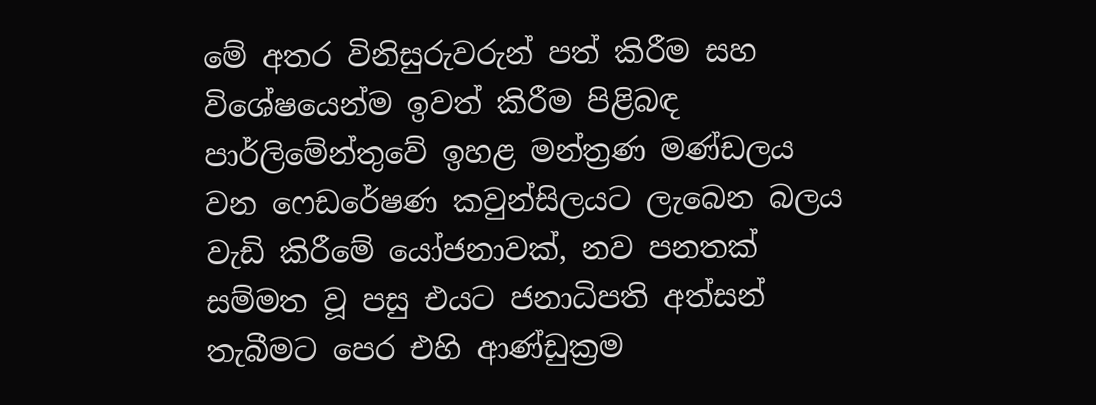මේ අතර විනිසුරුවරුන් පත් කිරීම සහ විශේෂයෙන්ම ඉවත් කිරීම පිළිබඳ පාර්ලිමේන්තුවේ ඉහළ මන්ත්‍රණ මණ්ඩලය වන ෆෙඩරේෂණ කවුන්සිලයට ලැබෙන බලය වැඩි කිරීමේ යෝජනාවක්, නව පනතක් සම්මත වූ පසු එයට ජනාධිපති අත්සන් තැබීමට පෙර එහි ආණ්ඩුක්‍රම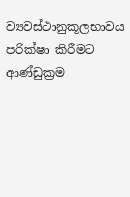ව්‍යවස්ථානුකූලභාවය පරික්ෂා කිරීමට ආණ්ඩුක්‍රම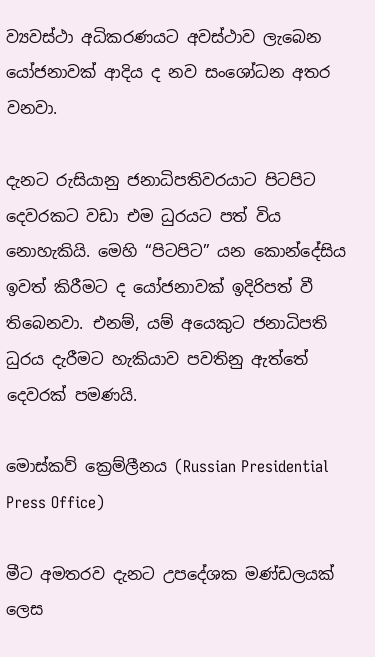ව්‍යවස්ථා අධිකරණයට අවස්ථාව ලැබෙන යෝජනාවක් ආදිය ද නව සංශෝධන අතර වනවා.

දැනට රුසියානු ජනාධිපතිවරයාට පිටපිට දෙවරකට වඩා එම ධුරයට පත් විය නොහැකියි. මෙහි “පිටපිට” යන කොන්දේසිය ඉවත් කිරීමට ද යෝජනාවක් ඉදිරිපත් වී තිබෙනවා. එනම්, යම් අයෙකුට ජනාධිපති ධුරය දැරීමට හැකියාව පවතිනු ඇත්තේ දෙවරක් පමණයි.

මොස්කව් ක්‍රෙම්ලීනය (Russian Presidential Press Office)

මීට අමතරව දැනට උපදේශක මණ්ඩලයක් ලෙස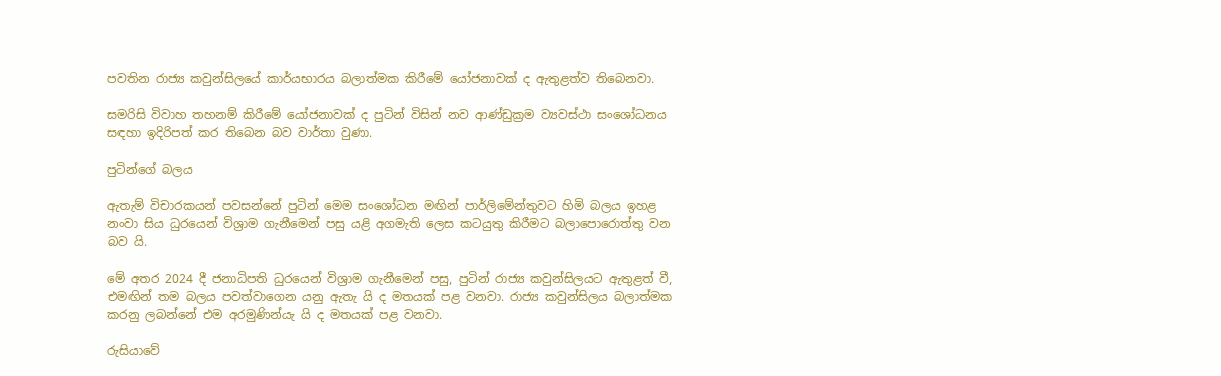පවතින රාජ්‍ය කවුන්සිලයේ කාර්යභාරය බලාත්මක කිරීමේ යෝජනාවක් ද ඇතුළත්ව තිබෙනවා.

සමරිසි විවාහ තහනම් කිරීමේ යෝජනාවක් ද පුටින් විසින් නව ආණ්ඩුක්‍රම ව්‍යවස්ථා සංශෝධනය සඳහා ඉදිරිපත් කර තිබෙන බව වාර්තා වුණා.

පුටින්ගේ බලය

ඇතැම් විචාරකයන් පවසන්නේ පුටින් මෙම සංශෝධන මඟින් පාර්ලිමේන්තුවට හිමි බලය ඉහළ නංවා සිය ධුරයෙන් විශ්‍රාම ගැනීමෙන් පසු යළි අගමැති ලෙස කටයුතු කිරීමට බලාපොරොත්තු වන බව යි.

මේ අතර 2024 දී ජනාධිපති ධුරයෙන් විශ්‍රාම ගැනීමෙන් පසු, පුටින් ‍රාජ්‍ය කවුන්සිලයට ඇතුළත් වී, එමඟින් තම බලය පවත්වාගෙන යනු ඇතැ යි ද මතයක් පළ වනවා. රාජ්‍ය කවුන්සිලය බලාත්මක කරනු ලබන්නේ එම අරමුණින්යැ යි ද මතයක් පළ වනවා.

රුසියාවේ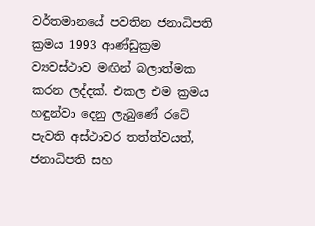වර්තමානයේ පවතින ජනාධිපති ක්‍රමය 1993 ආණ්ඩුක්‍රම ව්‍යවස්ථාව මඟින් බලාත්මක කරන ලද්දක්. එකල එම ක්‍රමය හඳුන්වා දෙනු ලැබුණේ රටේ පැවති අස්ථාවර තත්ත්වයත්, ජනාධිපති සහ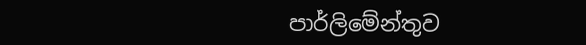පාර්ලිමේන්තුව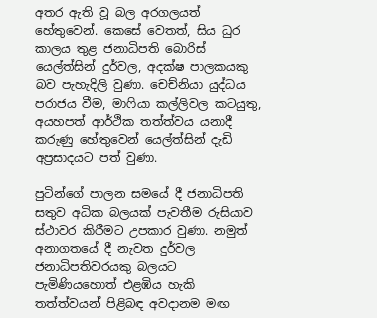අතර ඇති වූ බල අරගලයත් හේතුවෙන්. කෙසේ වෙතත්, සිය ධුර කාලය තුළ ජනාධිපති බොරිස් යෙල්ත්සින් දුර්වල, අදක්ෂ පාලකයකු බව පැහැදිලි වුණා. චෙච්නියා යුද්ධය පරාජය වීම, මාෆියා කල්ලිවල කටයුතු, අයහපත් ආර්ථික තත්ත්වය යනාදී කරුණු හේතුවෙන් යෙල්ත්සින් දැඩි අප්‍රසාදයට පත් වුණා.

පුටින්ගේ පාලන සමයේ දී ජනාධිපති සතුව අධික බලයක් පැවතීම රුසියාව ස්ථාවර කිරීමට උපකාර වුණා. නමුත් අනාගතයේ දී නැවත දුර්වල ජනාධිපතිවරයකු බලයට පැමිණියහොත් එළඹිය හැකි තත්ත්වයන් පිළිබඳ අවදානම මඟ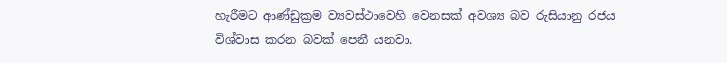හැරීමට ආණ්ඩුක්‍රම ව්‍යවස්ථාවෙහි වෙනසක් අවශ්‍ය බව රුසියානු රජය විශ්වාස කරන බවක් පෙනී යනවා.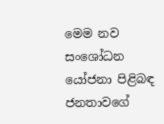මෙම නව සංශෝධන යෝජනා පිළිබඳ ජනතාවගේ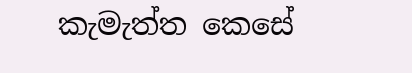කැමැත්ත කෙසේ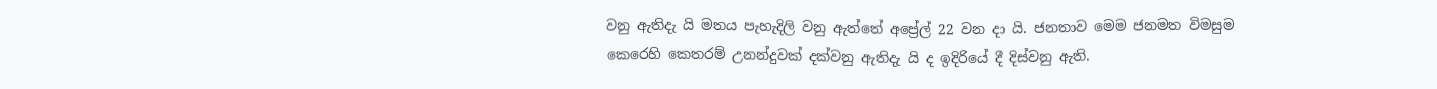වනු ඇතිදැ යි මතය පැහැදිලි වනු ඇත්තේ අප්‍රේල් 22 වන දා යි. ජනතාව මෙම ජනමත විමසුම කෙරෙහි කෙතරම් උනන්දුවක් දක්වනු ඇතිදැ යි ද ඉදිරියේ දී දිස්වනු ඇති.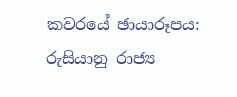කවරයේ ඡායාරූපය: රුසියානු රාජ්‍ය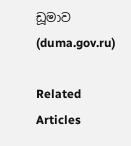ඩූමාව (duma.gov.ru)

Related Articles